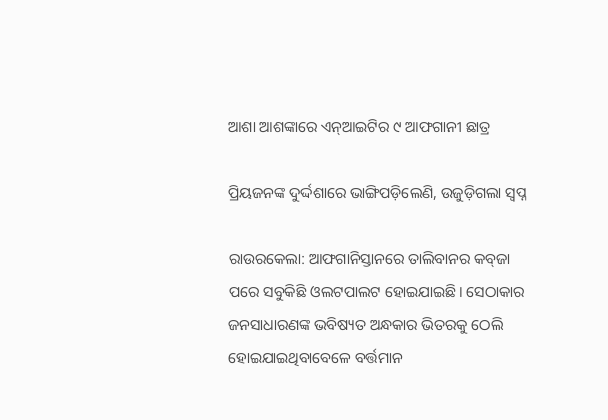ଆଶା ଆଶଙ୍କାରେ ଏନ୍‌ଆଇଟିର ୯ ଆଫଗାନୀ ଛାତ୍ର

ପ୍ରିୟଜନଙ୍କ ଦୁର୍ଦ୍ଦଶାରେ ଭାଙ୍ଗିପଡ଼ିଲେଣି, ଉଜୁଡ଼ିଗଲା ସ୍ବପ୍ନ

ରାଉରକେଲା: ଆଫଗାନିସ୍ତା‌ନରେ ତାଲିବାନର କବ୍‌ଜା ପରେ ସବୁକିଛି ଓଲଟପାଲଟ ହୋଇଯାଇଛି। ସେଠାକାର ଜନସାଧାରଣଙ୍କ ଭବି‌ଷ୍ୟତ ଅନ୍ଧକାର ଭିତରକୁ ଠେଲି ହୋଇଯାଇଥିବାବେଳେ ବର୍ତ୍ତମାନ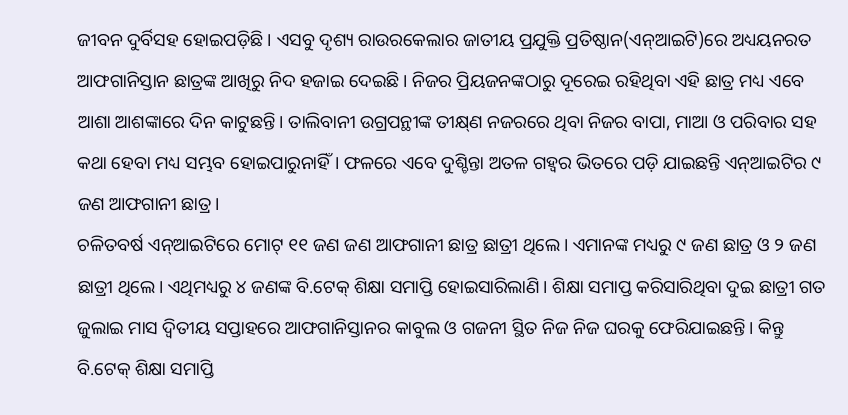ଜୀବନ ଦୁର୍ବିସହ ହୋଇପଡ଼ିଛି। ଏସବୁ ଦୃଶ୍ୟ ରାଉରକେଲାର ଜାତୀୟ ପ୍ରଯୁକ୍ତି ପ୍ରତିଷ୍ଠାନ(ଏନ୍‌ଆଇଟି)ରେ ଅଧ୍ୟୟନରତ ଆଫଗାନିସ୍ତାନ ଛାତ୍ରଙ୍କ ଆଖିରୁ ନିଦ ହଜାଇ ଦେଇଛି। ନିଜର ପ୍ରିୟଜନଙ୍କଠାରୁ ଦୂରେଇ ରହିଥିବା ଏହି ଛାତ୍ର ମଧ୍ୟ ଏବେ ଆଶା ଆଶଙ୍କାରେ ଦିନ କାଟୁଛନ୍ତି। ତାଲିବାନୀ ଉଗ୍ରପନ୍ଥୀଙ୍କ ତୀକ୍ଷ୍‌ଣ ନଜରରେ ଥିବା ନିଜର ବାପା, ମାଆ ଓ ପରିବାର ସହ କଥା ହେବା ମଧ୍ୟ ସମ୍ଭବ ହୋଇପାରୁନାହିଁ। ଫଳରେ ଏବେ ଦୁଶ୍ଚିନ୍ତା ଅତଳ ଗହ୍ବର ଭିତରେ ପଡ଼ି ଯାଇଛନ୍ତି ଏନ୍‌ଆଇଟିର ୯ ଜଣ ଆଫଗାନୀ ଛାତ୍ର।
ଚଳିତବର୍ଷ ଏନ୍‌ଆଇଟିରେ ମୋଟ୍‌ ୧୧ ଜଣ ଜଣ ଆଫଗାନୀ ଛାତ୍ର ଛାତ୍ରୀ ଥିଲେ। ଏମାନଙ୍କ ମଧ୍ୟରୁ ୯ ଜଣ ଛାତ୍ର ଓ ୨ ଜଣ ଛାତ୍ରୀ ଥିଲେ। ଏଥିମଧ୍ୟରୁ ୪ ଜଣଙ୍କ ବି.ଟେକ୍‌ ଶିକ୍ଷା ସମାପ୍ତି ହୋଇସାରିଲାଣି। ଶିକ୍ଷା ସମାପ୍ତ କରିସାରିଥିବା ଦୁଇ ଛାତ୍ରୀ ଗତ ଜୁଲାଇ ମାସ ଦ୍ବିତୀୟ ସପ୍ତାହରେ ଆଫଗାନିସ୍ତାନର କାବୁଲ ଓ ଗଜନୀ ସ୍ଥିତ ନିଜ ନିଜ ଘରକୁ ଫେରିଯାଇଛନ୍ତି। କିନ୍ତୁ ବି.ଟେକ୍‌ ଶିକ୍ଷା ସମାପ୍ତି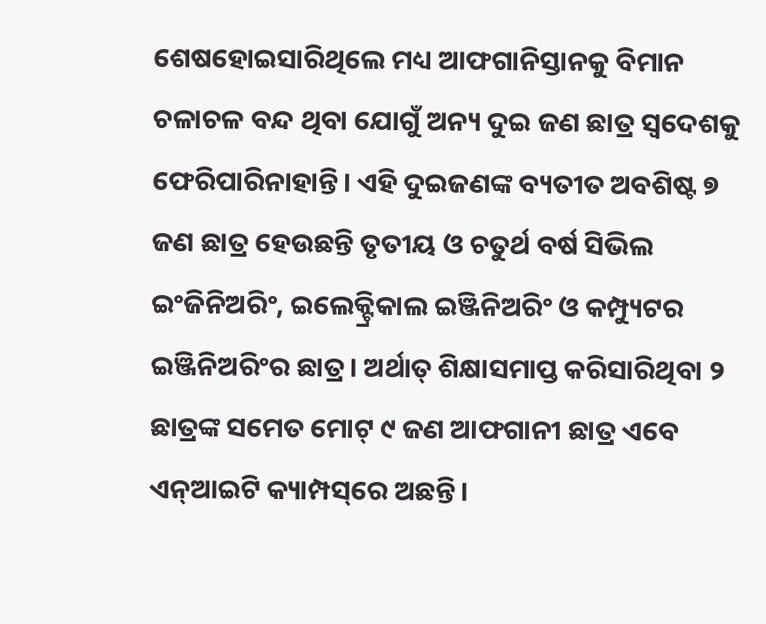ଶେଷହୋଇସାରିଥିଲେ ମଧ୍ୟ ଆଫଗାନିସ୍ତାନକୁ ବିମାନ ଚଳାଚଳ ବନ୍ଦ ଥିବା ଯୋଗୁଁ ଅନ୍ୟ ଦୁଇ ଜଣ ଛାତ୍ର ସ୍ବଦେଶକୁ ଫେରିପାରିନାହାନ୍ତି। ଏହି ଦୁଇଜଣଙ୍କ ବ୍ୟତୀତ ଅବଶିଷ୍ଟ ୭ ଜଣ ଛାତ୍ର ହେଉଛନ୍ତି ତୃତୀୟ ଓ ଚତୁର୍ଥ ବର୍ଷ ସିଭିଲ ଇଂଜିନିଅରିଂ, ଇଲେକ୍ଟ୍ରିକାଲ ଇଞ୍ଜିନିଅରିଂ ଓ କମ୍ପ୍ୟୁଟର ଇଞ୍ଜିନିଅରିଂର ଛାତ୍ର। ଅର୍ଥାତ୍‌ ଶିକ୍ଷାସମାପ୍ତ କରିସାରିଥିବା ୨ ଛାତ୍ରଙ୍କ ସମେତ ମୋଟ୍‌ ୯ ଜଣ ଆଫଗାନୀ ଛାତ୍ର ଏବେ ଏନ୍‌ଆଇଟି କ୍ୟାମ୍ପସ୍‌ରେ ଅଛନ୍ତି।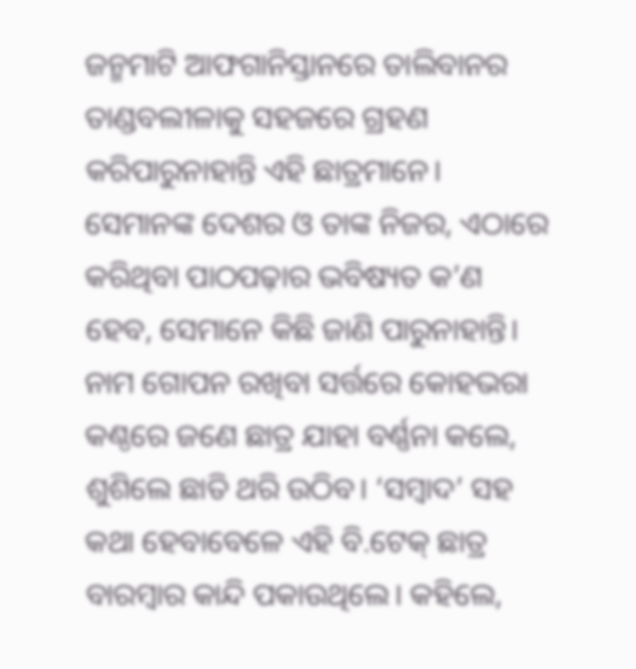ଜନ୍ମମାଟି ଆଫଗାନିସ୍ତାନରେ ତାଲିବାନର ତାଣ୍ଡବଲୀଳାକୁ ସହଜରେ ଗ୍ରହଣ କରିପାରୁନାହାନ୍ତି ଏହି ଛାତ୍ରମାନେ। ସେମାନଙ୍କ ଦେଶର ଓ ତାଙ୍କ ନିଜର, ଏଠାରେ କରିଥିବା ପାଠପଢ଼ାର ଭବିଷ୍ୟତ କ’ଣ ହେବ, ସେମାନେ କିଛି ଜାଣି ପାରୁନାହାନ୍ତି। ନାମ ଗୋପନ ରଖିବା ସର୍ତ୍ତରେ କୋହଭରା କଣ୍ଠରେ ଜଣେ ଛାତ୍ର ‌ଯାହା ବର୍ଣ୍ଣନା କଲେ, ଶୁଶିଲେ ଛାତି ଥରି ଉଠିବ। ‘ସମ୍ବାଦ’ ସହ କଥା ହେବାବେଳେ ଏହି ବି.ଟେକ୍‌ ଛାତ୍ର ବାରମ୍ବାର କାନ୍ଦି ପକାଉଥିଲେ। କହିଲେ,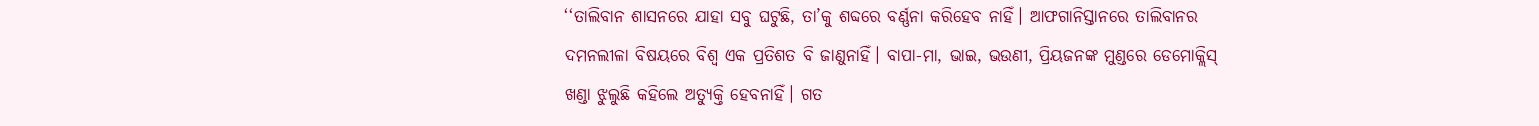‘‘ତାଲିବାନ ଶାସନରେ ଯାହା ସବୁ ଘଟୁଛି, ତା’କୁ ଶବ୍ଦରେ ବର୍ଣ୍ଣନା କରିହେବ ନାହିଁ। ଆଫଗାନିସ୍ତାନରେ ତାଲିବାନର ଦମନଲୀଳା ବିଷୟରେ ବିଶ୍ବ ଏକ ପ୍ରତିଶତ ବି ଜାଣୁନାହିଁ। ବାପା-ମା, ଭାଇ, ଭଉଣୀ, ପ୍ରିୟଜନଙ୍କ ମୁଣ୍ଡରେ ଡେମୋକ୍ଲିସ୍‌ ଖଣ୍ଡା ଝୁଲୁଛି କହିଲେ ଅତ୍ୟୁକ୍ତି ହେବନାହିଁ। ଗତ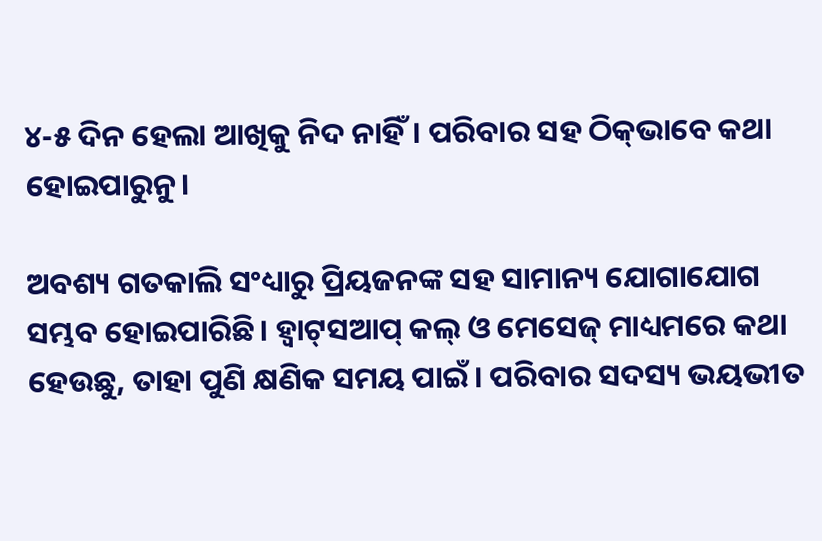୪-୫ ଦିନ ହେଲା ଆଖିକୁ ନିଦ ନାହିଁ। ପରିବାର ସହ ଠିକ୍‌ଭାବେ କଥା ହୋଇପାରୁନୁ।

ଅବଶ୍ୟ ଗତକାଲି ସଂଧ୍ୟାରୁ ପ୍ରିୟଜନଙ୍କ ସହ ସାମାନ୍ୟ ଯୋଗାଯୋଗ ସମ୍ଭବ ହୋଇପାରିଛି। ହ୍ବାଟ୍‌ସଆପ୍‌ କଲ୍‌ ଓ ମେସେଜ୍‌ ମାଧ୍ୟମରେ କଥା ହେଉଛୁ, ତାହା ପୁଣି କ୍ଷଣିକ ସମୟ ପାଇଁ। ପରିବାର ସଦସ୍ୟ ଭୟଭୀତ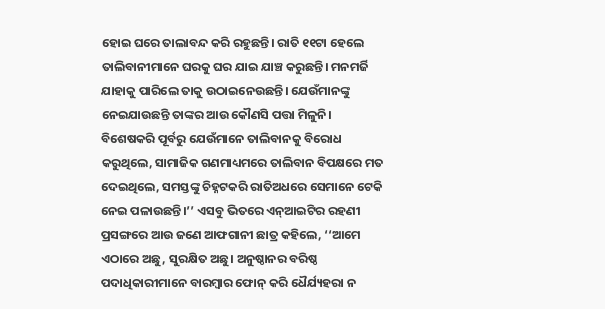ହୋଇ ଘରେ ତାଲାବନ୍ଦ କରି ରହୁଛନ୍ତି। ରାତି ୧୧ଟା ହେଲେ ତାଲିବାନୀମାନେ ଘରକୁ ଘର ଯାଇ ଯାଞ୍ଚ କରୁଛନ୍ତି। ମନମର୍ଜି ଯାହାକୁ ପାରିଲେ ତାକୁ ଉଠାଇନେଉଛନ୍ତି। ଯେଉଁମାନଙ୍କୁ ନେଇଯାଉଛନ୍ତି ତାଙ୍କର ଆଉ କୌଣସି ପତ୍ତା ମିଳୁନି। ବିଶେଷକରି ପୂର୍ବରୁ ଯେଉଁମାନେ ତାଲିବାନକୁ ବିରୋଧ କରୁଥିଲେ, ସାମାଜିକ ଗଣମାଧ୍ୟମରେ ତାଲିବାନ ବିପକ୍ଷରେ ମତ ଦେଇଥିଲେ, ସମସ୍ତଙ୍କୁ ଚିହ୍ନଟକରି ରାତିଅଧରେ ସେମାନେ ଟେକି ନେଇ ପଳାଉଛନ୍ତି।’’ ଏସବୁ ଭିତରେ ଏନ୍‌ଆଇଟିର ରହଣୀ ପ୍ରସଙ୍ଗରେ ଆଉ ଜଣେ ଆଫଗାନୀ ଛାତ୍ର କହିଲେ, ‘‘ଆମେ ଏଠାରେ ଅଛୁ, ସୁରକ୍ଷିତ ଅଛୁ। ଅନୁଷ୍ଠାନର ବରିଷ୍ଠ ପଦାଧିକାରୀମାନେ ବାରମ୍ବାର ଫୋନ୍‌ କରି ଧୈର୍ଯ୍ୟହରା ନ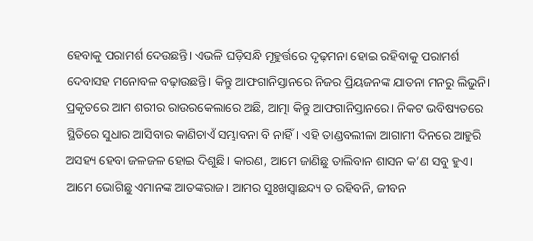ହେବାକୁ ପରାମର୍ଶ ଦେଉଛନ୍ତି। ଏଭଳି ଘଡ଼ିସନ୍ଧି ମୂହୁର୍ତ୍ତରେ ଦୃଢ଼ମନା ହୋଇ ରହିବାକୁ ପରାମର୍ଶ ଦେବାସହ ମନୋବଳ ବଢ଼ାଉଛନ୍ତି। କିନ୍ତୁ ଆଫଗାନିସ୍ତାନରେ ନିଜର ପ୍ରିୟଜନଙ୍କ ଯାତନା ମନରୁ ଲିଭୁନି। ପ୍ରକୃତରେ ଆମ ଶରୀର ରାଉରକେଲାରେ ଅଛି, ଆତ୍ମା କିନ୍ତୁ ଆଫଗାନିସ୍ତାନରେ। ନିକଟ ଭବିଷ୍ୟତରେ ସ୍ଥିତିରେ ସୁଧାର ଆସିବାର କାଣିଚାଏଁ ସମ୍ଭାବନା ବି ନାହିଁ। ଏହି ତାଣ୍ଡବଲୀଳା ଆଗାମୀ ଦିନରେ ଆହୁରି ଅସହ୍ୟ ହେବା ଜଳଜଳ ହୋଇ ଦିଶୁଛି। କାରଣ, ଆମେ ଜାଣିଛୁ ତାଲିବାନ ଶାସନ କ’ଣ ସବୁ ହୁଏ। ଆମେ ଭୋଗିଛୁ ଏମାନଙ୍କ ଆତଙ୍କରାଜ। ଆମର ସୁଃଖସ୍ବାଛନ୍ଦ୍ୟ ତ ରହିବନି, ଜୀବନ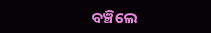ବଞ୍ଚିଲେ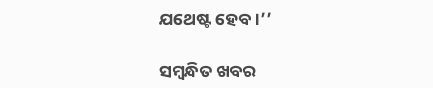ଯଥେଷ୍ଟ ହେବ।’’

ସମ୍ବନ୍ଧିତ ଖବର